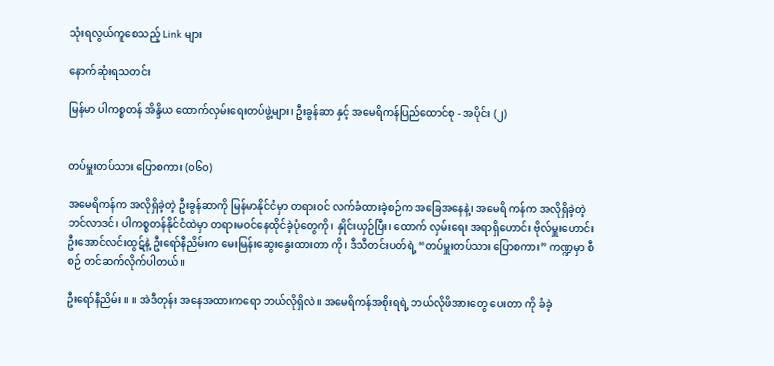သုံးရလွယ်ကူစေသည့် Link များ

နောက်ဆုံးရသတင်း

မြန်မာ ပါကစ္စတန် အိန္ဒိယ ထောက်လှမ်းရေးတပ်ဖွဲ့များ၊ ဦးခွန်ဆာ နှင့် အမေရိကန်ပြည်ထောင်စု - အပိုင်း (၂)


တပ်မှူးတပ်သား ပြောစကား (၀၆၀)

အမေရိကန်က အလိုရှိခဲ့တဲ့ ဦးခွန်ဆာကို မြန်မာနိုင်ငံမှာ တရားဝင် လက်ခံထားခဲ့စဉ်က အခြေအနေနဲ့၊ အမေရိ ကန်က အလိုရှိခဲ့တဲ့ ဘင်လာဒင်၊ ပါကစ္စတန်နိုင်ငံထဲမှာ တရားမဝင်နေထိုင်ခဲ့ပုံတွေကို၊ နှိုင်းယှဉ်ပြီး၊ ထောက် လှမ်းရေး အရာရှိဟောင်း ဗိုလ်မှူးဟောင်း ဦးအောင်လင်းထွဋ်နဲ့ ဦးရော်နီညိမ်းက မေးမြန်းဆွေးနွေးထားတာ ကို၊ ဒီသီတင်းပတ်ရဲ့ “တပ်မှူးတပ်သား ပြောစကား” ကဏ္ဍမှာ စီစဉ် တင်ဆက်လိုက်ပါတယ်။

ဦးရော်နီညိမ်း ။ ။ အဲဒီတုန်း အနေအထားကရော ဘယ်လိုရှိလဲ။ အမေရိကန်အစိုးရရဲ့ ဘယ်လိုဖိအားတွေ ပေးတာ ကို ခံခဲ့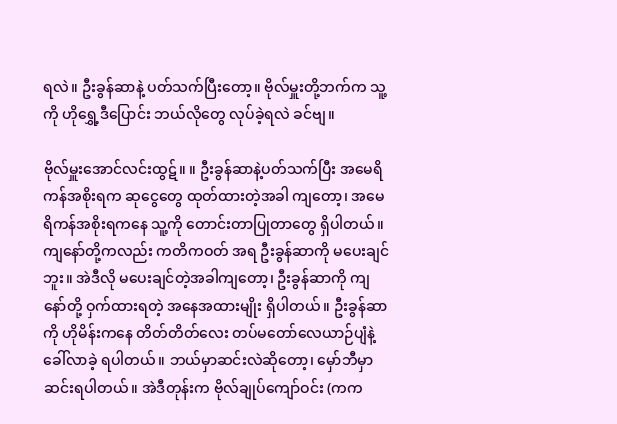ရလဲ။ ဦးခွန်ဆာနဲ့ ပတ်သက်ပြီးတော့။ ဗိုလ်မှူးတို့ဘက်က သူ့ကို ဟိုရွှေ့ဒီပြောင်း ဘယ်လိုတွေ လုပ်ခဲ့ရလဲ ခင်ဗျ။

ဗိုလ်မှူးအောင်လင်းထွဋ်။ ။ ဦးခွန်ဆာနဲ့ပတ်သက်ပြီး အမေရိကန်အစိုးရက ဆုငွေတွေ ထုတ်ထားတဲ့အခါ ကျတော့၊ အမေရိကန်အစိုးရကနေ သူ့ကို တောင်းတာပြုတာတွေ ရှိပါတယ်။ ကျနော်တို့ကလည်း ကတိကဝတ် အရ ဦးခွန်ဆာကို မပေးချင်ဘူး။ အဲဒီလို မပေးချင်တဲ့အခါကျတော့၊ ဦးခွန်ဆာကို ကျနော်တို့ ဝှက်ထားရတဲ့ အနေအထားမျိုး ရှိပါတယ်။ ဦးခွန်ဆာကို ဟိုမိန်းကနေ တိတ်တိတ်လေး တပ်မတော်လေယာဉ်ပျံနဲ့ ခေါ်လာခဲ့ ရပါတယ်။ ဘယ်မှာဆင်းလဲဆိုတော့၊ မှော်ဘီမှာ ဆင်းရပါတယ်။ အဲဒီတုန်းက ဗိုလ်ချုပ်ကျော်ဝင်း (ကက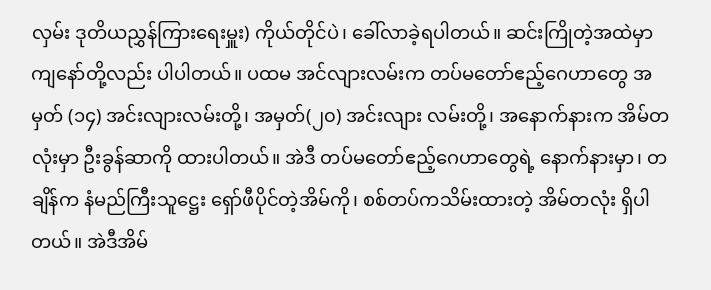လှမ်း ဒုတိယညွှန်ကြားရေးမှူး) ကိုယ်တိုင်ပဲ၊ ခေါ်လာခဲ့ရပါတယ်။ ဆင်းကြိုတဲ့အထဲမှာ ကျနော်တို့လည်း ပါပါတယ်။ ပထမ အင်လျားလမ်းက တပ်မတော်ဧည့်ဂေဟာတွေ အမှတ် (၁၄) အင်းလျားလမ်းတို့၊ အမှတ်(၂၀) အင်းလျား လမ်းတို့၊ အနောက်နားက အိမ်တလုံးမှာ ဦးခွန်ဆာကို ထားပါတယ်။ အဲဒီ တပ်မတော်ဧည့်ဂေဟာတွေရဲ့ နောက်နားမှာ၊ တချိန်က နံမည်ကြီးသူဋ္ဌေး ရှော်ဖီပိုင်တဲ့အိမ်ကို၊ စစ်တပ်ကသိမ်းထားတဲ့ အိမ်တလုံး ရှိပါတယ်။ အဲဒီအိမ်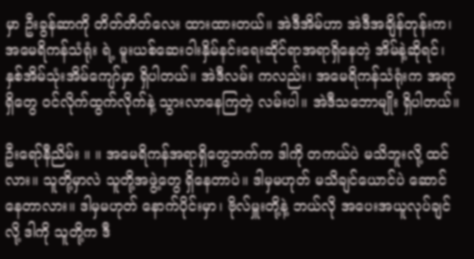မှာ ဦးခွန်ဆာကို တိတ်တိတ်လေး ထားထားတယ်။ အဲဒီအိမ်ဟာ အဲဒီအချိန်တုန်းက၊ အမေရိကန်သံရုံး ရဲ့ မူးယစ်ဆေးဝါးနှိမ်နင်းရေးဆိုင်ရာအရာရှိနေတဲ့ အိမ်နဲ့ဆိုရင်၊ နှစ်အိမ်သုံးအိမ်ကျော်မှာ ရှိပါတယ်။ အဲဒီလမ်း ကလည်း၊ အမေရိကန်သံရုံးက အရာရှိတွေ ဝင်လိုက်ထွက်လိုက်နဲ့ သွားလာနေကြတဲ့ လမ်းပါ။ အဲဒီသဘောမျိုး ရှိပါတယ်။

ဦးရော်နီညိမ်း ။ ။ အမေရိကန်အရာရှိတွေဘက်က ဒါကို တကယ်ပဲ မသိဘူးလို့ ထင်လား။ သူတို့မှာလဲ သူတို့အဖွဲ့တွေ ရှိနေတာပဲ။ ဒါမှမဟုတ် မသိချင်ယောင်ပဲ ဆောင်နေတာလား။ ဒါမှမဟုတ် နောက်ပိုင်းမှာ၊ ဗိုလ်မှူးတို့နဲ့ ဘယ်လို အပေးအယူလုပ်ချင်လို့ ဒါကို သူတို့က ဒီ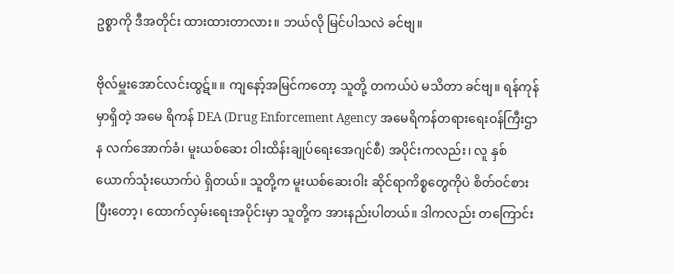ဥစ္စာကို ဒီအတိုင်း ထားထားတာလား။ ဘယ်လို မြင်ပါသလဲ ခင်ဗျ။

ဗိုလ်မှူးအောင်လင်းထွဋ်။ ။ ကျနော့်အမြင်ကတော့ သူတို့ တကယ်ပဲ မသိတာ ခင်ဗျ။ ရန်ကုန်မှာရှိတဲ့ အမေ ရိကန် DEA (Drug Enforcement Agency အမေရိကန်တရားရေးဝန်ကြီးဌာန လက်အောက်ခံ၊ မူးယစ်ဆေး ဝါးထိန်းချုပ်ရေးအေဂျင်စီ) အပိုင်းကလည်း၊ လူ နှစ်ယောက်သုံးယောက်ပဲ ရှိတယ်။ သူတို့က မူးယစ်ဆေးဝါး ဆိုင်ရာကိစ္စတွေကိုပဲ စိတ်ဝင်စားပြီးတော့၊ ထောက်လှမ်းရေးအပိုင်းမှာ သူတို့က အားနည်းပါတယ်။ ဒါကလည်း တကြောင်း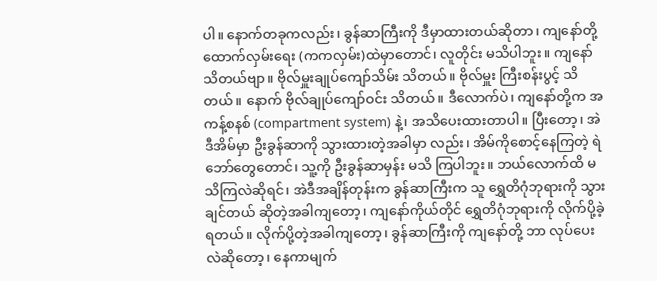ပါ။ နောက်တခုကလည်း၊ ခွန်ဆာကြီးကို ဒီမှာထားတယ်ဆိုတာ၊ ကျနော်တို့ ထောက်လှမ်းရေး (ကကလှမ်း)ထဲမှာတောင်၊ လူတိုင်း မသိပါဘူး။ ကျနော် သိတယ်ဗျာ။ ဗိုလ်မှူးချုပ်ကျော်သိမ်း သိတယ်။ ဗိုလ်မှူး ကြီးစန်းပွင့် သိတယ်။ နောက် ဗိုလ်ချုပ်ကျော်ဝင်း သိတယ်။ ဒီလောက်ပဲ၊ ကျနော်တို့က အကန့်စနစ် (compartment system) နဲ့၊ အသိပေးထားတာပါ။ ပြီးတော့၊ အဲဒီအိမ်မှာ ဦးခွန်ဆာကို သွားထားတဲ့အခါမှာ လည်း၊ အိမ်ကိုစောင့်နေကြတဲ့ ရဲဘော်တွေတောင်၊ သူ့ကို ဦးခွန်ဆာမှန်း မသိ ကြပါဘူး။ ဘယ်လောက်ထိ မသိကြလဲဆိုရင်၊ အဲဒီအချိန်တုန်းက ခွန်ဆာကြီးက သူ ရွှေတိဂုံဘုရားကို သွားချင်တယ် ဆိုတဲ့အခါကျတော့၊ ကျနော်ကိုယ်တိုင် ရွှေတိဂုံဘုရားကို လိုက်ပို့ခဲ့ရတယ်။ လိုက်ပို့တဲ့အခါကျတော့၊ ခွန်ဆာကြီးကို ကျနော်တို့ ဘာ လုပ်ပေးလဲဆိုတော့၊ နေကာမျက်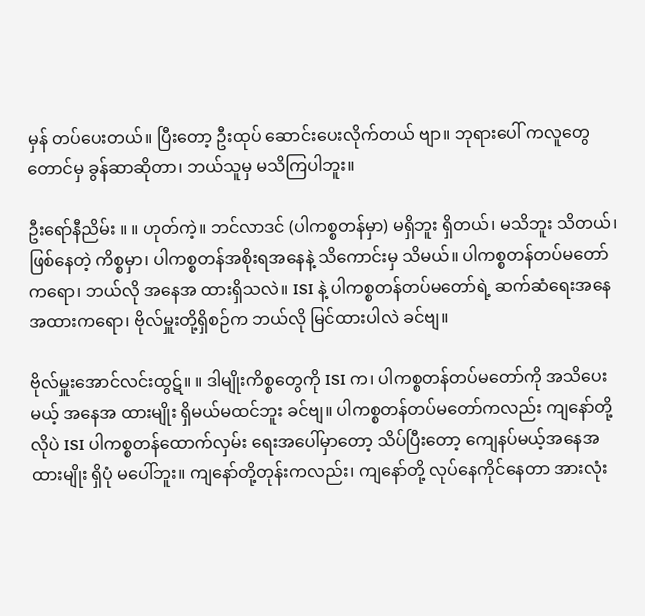မှန် တပ်ပေးတယ်။ ပြီးတော့ ဦးထုပ် ဆောင်းပေးလိုက်တယ် ဗျာ။ ဘုရားပေါ် ကလူတွေတောင်မှ ခွန်ဆာဆိုတာ၊ ဘယ်သူမှ မသိကြပါဘူး။

ဦးရော်နီညိမ်း ။ ။ ဟုတ်ကဲ့။ ဘင်လာဒင် (ပါကစ္စတန်မှာ) မရှိဘူး ရှိတယ်၊ မသိဘူး သိတယ်၊ ဖြစ်နေတဲ့ ကိစ္စမှာ၊ ပါကစ္စတန်အစိုးရအနေနဲ့ သိကောင်းမှ သိမယ်။ ပါကစ္စတန်တပ်မတော်ကရော၊ ဘယ်လို အနေအ ထားရှိသလဲ။ ISI နဲ့ ပါကစ္စတန်တပ်မတော်ရဲ့ ဆက်ဆံရေးအနေအထားကရော၊ ဗိုလ်မှူးတို့ရှိစဉ်က ဘယ်လို မြင်ထားပါလဲ ခင်ဗျ။

ဗိုလ်မှူးအောင်လင်းထွဋ်။ ။ ဒါမျိုးကိစ္စတွေကို ISI က၊ ပါကစ္စတန်တပ်မတော်ကို အသိပေးမယ့် အနေအ ထားမျိုး ရှိမယ်မထင်ဘူး ခင်ဗျ။ ပါကစ္စတန်တပ်မတော်ကလည်း ကျနော်တို့လိုပဲ ISI ပါကစ္စတန်ထောက်လှမ်း ရေးအပေါ်မှာတော့ သိပ်ပြီးတော့ ကျေနပ်မယ့်အနေအထားမျိုး ရှိပုံ မပေါ်ဘူး။ ကျနော်တို့တုန်းကလည်း၊ ကျနော်တို့ လုပ်နေကိုင်နေတာ အားလုံး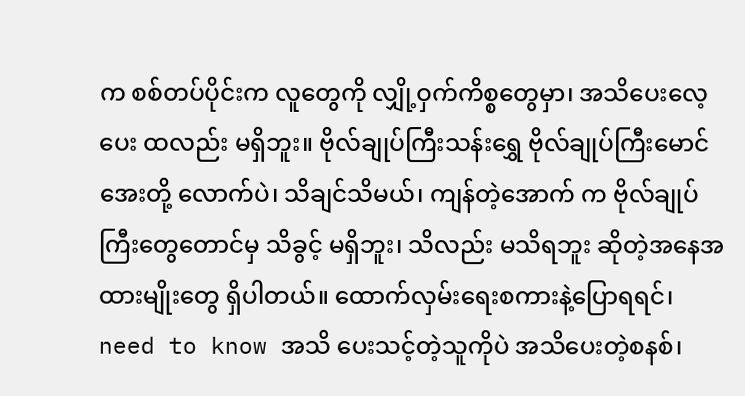က စစ်တပ်ပိုင်းက လူတွေကို လျှို့ဝှက်ကိစ္စတွေမှာ၊ အသိပေးလေ့ပေး ထလည်း မရှိဘူး။ ဗိုလ်ချုပ်ကြီးသန်းရွှေ ဗိုလ်ချုပ်ကြီးမောင်အေးတို့ လောက်ပဲ၊ သိချင်သိမယ်၊ ကျန်တဲ့အောက် က ဗိုလ်ချုပ်ကြီးတွေတောင်မှ သိခွင့် မရှိဘူး၊ သိလည်း မသိရဘူး ဆိုတဲ့အနေအထားမျိုးတွေ ရှိပါတယ်။ ထောက်လှမ်းရေးစကားနဲ့ပြောရရင်၊ need to know အသိ ပေးသင့်တဲ့သူကိုပဲ အသိပေးတဲ့စနစ်၊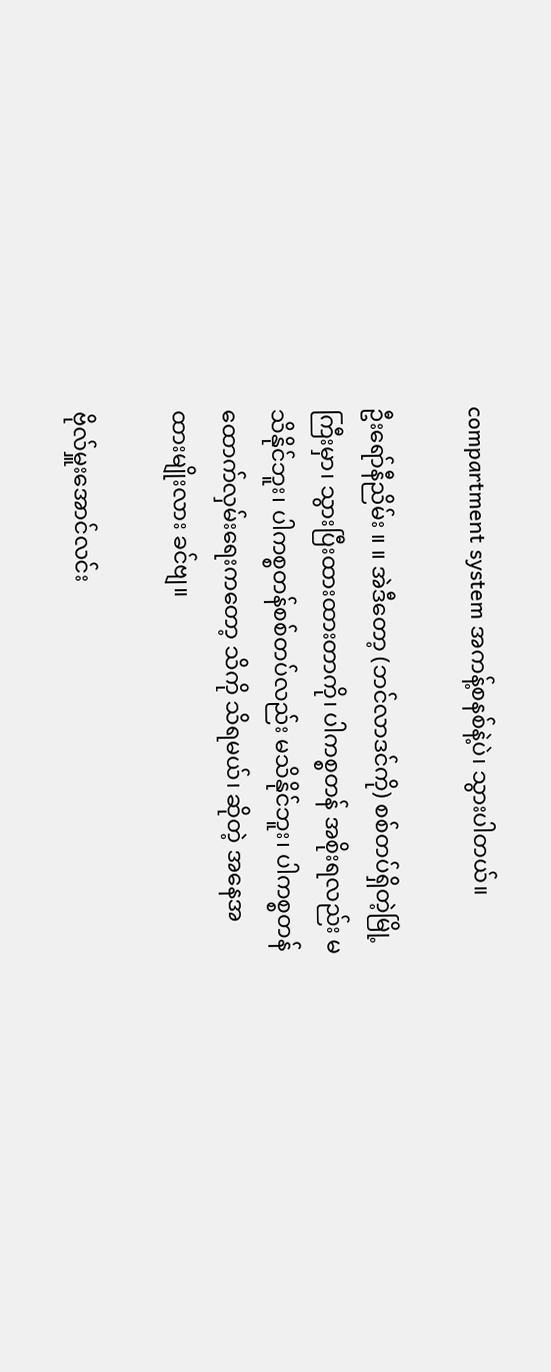compartment system အကန့်စနစ်နဲ့ပဲ၊ သွားပါတယ်။

ဦးရော်နီညိမ်း ။ ။ အဲဒီတော့ (ဘင်လာဒင်ကို) စစ်တပ်ရှိတဲ့မြို့ကြီးမှာ၊ သွားပြီးထားထားတာကို၊ ပါကစ္စတန် အစိုးရလည်း မသိနိုင်ဘူး၊ ပါကစ္စတန်စစ်တပ်လည်း မသိနိုင်ဘူး၊ ပါကစ္စတန် ထောက်လှမ်းရေးကတော့ သိကို သိရမယ်၊ ဆိုတဲ့ အနေအထားမျိုးလား ခင်ဗျ။

ဗိုလ်မှူးအောင်လင်း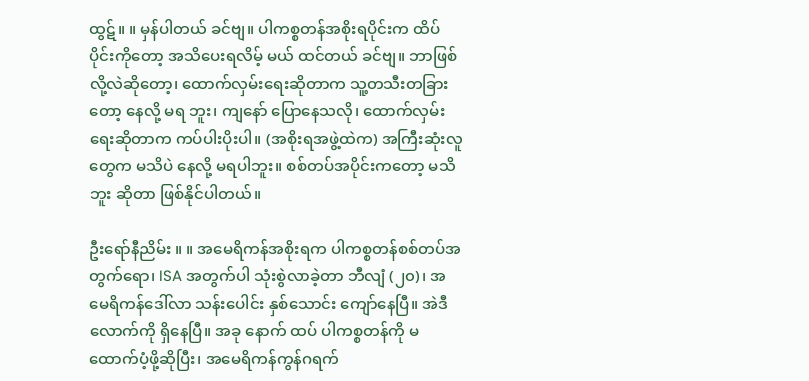ထွဋ်။ ။ မှန်ပါတယ် ခင်ဗျ။ ပါကစ္စတန်အစိုးရပိုင်းက ထိပ်ပိုင်းကိုတော့ အသိပေးရလိမ့် မယ် ထင်တယ် ခင်ဗျ။ ဘာဖြစ်လို့လဲဆိုတော့၊ ထောက်လှမ်းရေးဆိုတာက သူ့တသီးတခြားတော့ နေလို့ မရ ဘူး၊ ကျနော် ပြောနေသလို၊ ထောက်လှမ်းရေးဆိုတာက ကပ်ပါးပိုးပါ။ (အစိုးရအဖွဲ့ထဲက) အကြီးဆုံးလူတွေက မသိပဲ နေလို့ မရပါဘူး။ စစ်တပ်အပိုင်းကတော့ မသိဘူး ဆိုတာ ဖြစ်နိုင်ပါတယ်။

ဦးရော်နီညိမ်း ။ ။ အမေရိကန်အစိုးရက ပါကစ္စတန်စစ်တပ်အတွက်ရော၊ ISA အတွက်ပါ သုံးစွဲလာခဲ့တာ ဘီလျံ (၂၀)၊ အမေရိကန်ဒေါ်လာ သန်းပေါင်း နှစ်သောင်း ကျော်နေပြီ။ အဲဒီလောက်ကို ရှိနေပြီ။ အခု နောက် ထပ် ပါကစ္စတန်ကို မထောက်ပံ့ဖို့ဆိုပြီး၊ အမေရိကန်ကွန်ဂရက်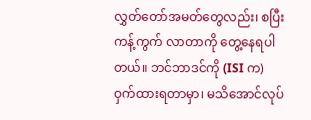လွှတ်တော်အမတ်တွေလည်း၊ စပြီး ကန့်ကွက် လာတာကို တွေ့နေရပါတယ်။ ဘင်ဘာဒင်ကို (ISI က) ဝှက်ထားရတာမှာ၊ မသိအောင်လုပ်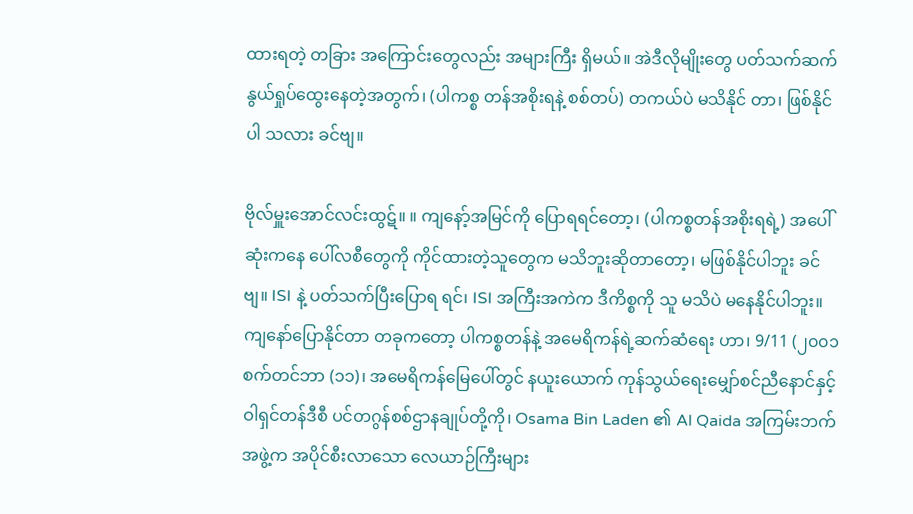ထားရတဲ့ တခြား အကြောင်းတွေလည်း အများကြီး ရှိမယ်။ အဲဒီလိုမျိုးတွေ ပတ်သက်ဆက်နွယ်ရှုပ်ထွေးနေတဲ့အတွက်၊ (ပါကစ္စ တန်အစိုးရနဲ့ စစ်တပ်) တကယ်ပဲ မသိနိုင် တာ၊ ဖြစ်နိုင်ပါ သလား ခင်ဗျ။

ဗိုလ်မှူးအောင်လင်းထွဋ်။ ။ ကျနော့်အမြင်ကို ပြောရရင်တော့၊ (ပါကစ္စတန်အစိုးရရဲ့) အပေါ်ဆုံးကနေ ပေါ်လစီတွေကို ကိုင်ထားတဲ့သူတွေက မသိဘူးဆိုတာတော့၊ မဖြစ်နိုင်ပါဘူး ခင်ဗျ။ ISI နဲ့ ပတ်သက်ပြီးပြောရ ရင်၊ ISI အကြီးအကဲက ဒီကိစ္စကို သူ မသိပဲ မနေနိုင်ပါဘူး။ ကျနော်ပြောနိုင်တာ တခုကတော့ ပါကစ္စတန်နဲ့ အမေရိကန်ရဲ့ဆက်ဆံရေး ဟာ၊ 9/11 (၂၀၀၁ စက်တင်ဘာ (၁၁)၊ အမေရိကန်မြေပေါ်တွင် နယူးယောက် ကုန်သွယ်ရေးမျှော်စင်ညီနောင်နှင့် ဝါရှင်တန်ဒီစီ ပင်တဂွန်စစ်ဌာနချုပ်တို့ကို၊ Osama Bin Laden ၏ Al Qaida အကြမ်းဘက်အဖွဲ့က အပိုင်စီးလာသော လေယာဉ်ကြီးများ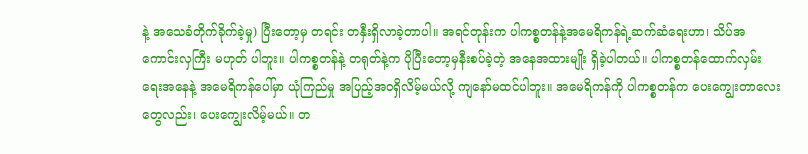နဲ့ အသေခံတိုက်ခိုက်ခဲ့မှု) ပြီးတော့မှ တရင်း တနှီးရှိလာခဲ့တာပါ။ အရင်တုန်းက ပါကစ္စတန်နဲ့အမေရိကန်ရဲ့ဆက်ဆံရေးဟာ၊ သိပ်အကောင်းလှကြီး မဟုတ် ပါဘူး။ ပါကစ္စတန်နဲ့ တရုတ်နဲ့က ပိုပြီးတော့မှနီးစပ်ခဲ့တဲ့ အနေအထားမျိုး ရှိခဲ့ပါတယ်။ ပါကစ္စတန်ထောက်လှမ်း ရေးအနေနဲ့ အမေရိကန်ပေါ်မှာ ယုံကြည်မှု အပြည့်အဝရှိလိမ့်မယ်လို့ ကျနော်မထင်ပါဘူး။ အမေရိကန်ကို ပါကစ္စတန်က ပေးကျွေးတာလေးတွေလည်း၊ ပေးကျွေးလိမ့်မယ်။ တ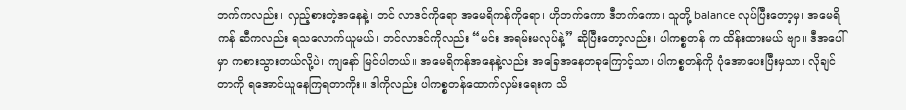ဘက်ကလည်း၊ လှည့်စားတဲ့အနေနဲ့၊ ဘင် လာဒင်ကိုရော အမေရိကန်ကိုရော၊ ဟိုဘက်ကော ဒီဘက်ကော၊ သူတို့ balance လုပ်ပြီးတော့မှ၊ အမေရိကန် ဆီကလည်း ရသလောက်ယူမယ်၊ ဘင်လာဒင်ကိုလည်း “မင်း အရမ်းမလုပ်နဲ့” ဆိုပြီးတော့လည်း၊ ပါကစ္စတန် က ထိန်းထားမယ် ဗျာ။ ဒီအပေါ်မှာ ကစားသွားတယ်လို့ပဲ၊ ကျနော် မြင်ပါတယ်။ အမေရိကန်အနေနဲ့လည်း အခြေအနေတခုကြောင့်သာ၊ ပါကစ္စတန်ကို ပုံအောပေးပြီးမှသာ၊ လိုချင်တာကို ရအောင်ယူနေကြရတာကိုး။ ဒါကိုလည်း ပါကစ္စတန်ထောက်လှမ်းရေးက သိ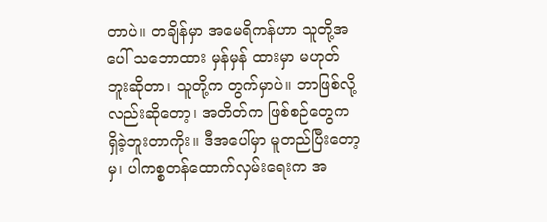တာပဲ။ တချိန်မှာ အမေရိကန်ဟာ သူတို့အပေါ် သဘောထား မှန်မှန် ထားမှာ မဟုတ်ဘူးဆိုတာ၊ သူတို့က တွက်မှာပဲ။ ဘာဖြစ်လို့လည်းဆိုတော့၊ အတိတ်က ဖြစ်စဉ်တွေက ရှိခဲ့ဘူးတာကိုး။ ဒီအပေါ်မှာ မူတည်ပြီးတော့မှ၊ ပါကစ္စတန်ထောက်လှမ်းရေးက အ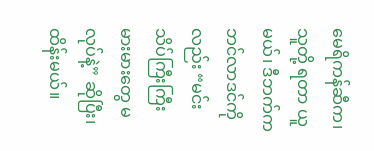မေရိကန်ဆီက၊ သူတို့ ရတာ ယူမယ်၊ ဒီဘက်က ဘင်လာဒင်ကိုလည်း “မင်း သိပ်ကြီးကြီးမားမားတွေ မလုပ်နဲ့” ဆိုပြီး၊ ထိန်းမယ်။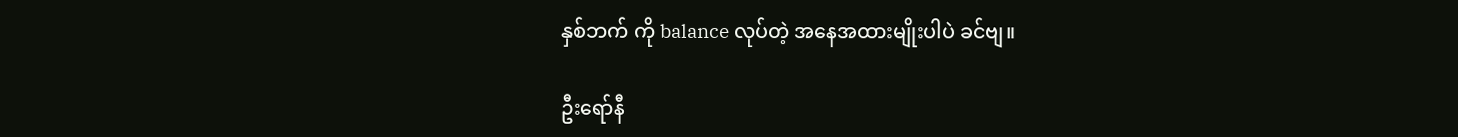နှစ်ဘက် ကို balance လုပ်တဲ့ အနေအထားမျိုးပါပဲ ခင်ဗျ။

ဦးရော်နီ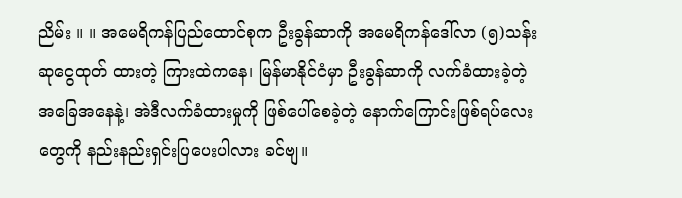ညိမ်း ။ ။ အမေရိကန်ပြည်ထောင်စုက ဦးခွန်ဆာကို အမေရိကန်ဒေါ်လာ (၅)သန်း ဆုငွေထုတ် ထားတဲ့ ကြားထဲကနေ၊ မြန်မာနိုင်ငံမှာ ဦးခွန်ဆာကို လက်ခံထားခဲ့တဲ့ အခြေအနေနဲ့၊ အဲဒီလက်ခံထားမှုကို ဖြစ်ပေါ်စေခဲ့တဲ့ နောက်ကြောင်းဖြစ်ရပ်လေးတွေကို နည်းနည်းရှင်းပြပေးပါလား ခင်ဗျ။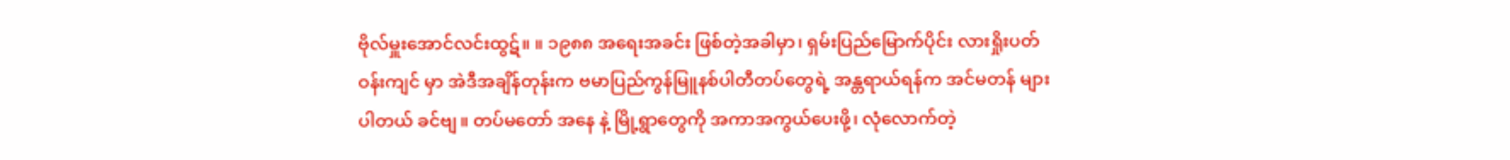ဗိုလ်မှူးအောင်လင်းထွဋ်။ ။ ၁၉၈၈ အရေးအခင်း ဖြစ်တဲ့အခါမှာ၊ ရှမ်းပြည်မြောက်ပိုင်း လားရှိုးပတ်ဝန်းကျင် မှာ အဲဒီအချိန်တုန်းက ဗမာပြည်ကွန်မြူနစ်ပါတီတပ်တွေရဲ့ အန္တရာယ်ရန်က အင်မတန် များပါတယ် ခင်ဗျ။ တပ်မတော် အနေ နဲ့ မြို့ရွာတွေကို အကာအကွယ်ပေးဖို့၊ လုံလောက်တဲ့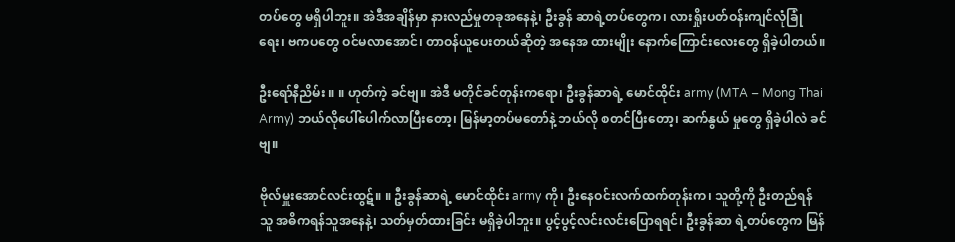တပ်တွေ မရှိပါဘူး။ အဲဒီအချိန်မှာ နားလည်မှုတခုအနေနဲ့၊ ဦးခွန် ဆာရဲ့တပ်တွေက၊ လားရှိုးပတ်ဝန်းကျင်လုံခြုံရေး၊ ဗကပတွေ ဝင်မလာအောင်၊ တာဝန်ယူပေးတယ်ဆိုတဲ့ အနေအ ထားမျိုး နောက်ကြောင်းလေးတွေ ရှိခဲ့ပါတယ်။

ဦးရော်နီညိမ်း ။ ။ ဟုတ်ကဲ့ ခင်ဗျ။ အဲဒီ မတိုင်ခင်တုန်းကရော၊ ဦးခွန်ဆာရဲ့ မောင်ထိုင်း army (MTA – Mong Thai Army) ဘယ်လိုပေါ်ပေါက်လာပြီးတော့၊ မြန်မာ့တပ်မတော်နဲ့ ဘယ်လို စတင်ပြီးတော့၊ ဆက်နွယ် မှုတွေ ရှိခဲ့ပါလဲ ခင်ဗျ။

ဗိုလ်မှူးအောင်လင်းထွဋ်။ ။ ဦးခွန်ဆာရဲ့ မောင်ထိုင်း army ကို၊ ဦးနေဝင်းလက်ထက်တုန်းက၊ သူတို့ကို ဦးတည်ရန် သူ အဓိကရန်သူအနေနဲ့၊ သတ်မှတ်ထားခြင်း မရှိခဲ့ပါဘူး။ ပွင့်ပွင့်လင်းလင်းပြောရရင်၊ ဦးခွန်ဆာ ရဲ့တပ်တွေက မြန်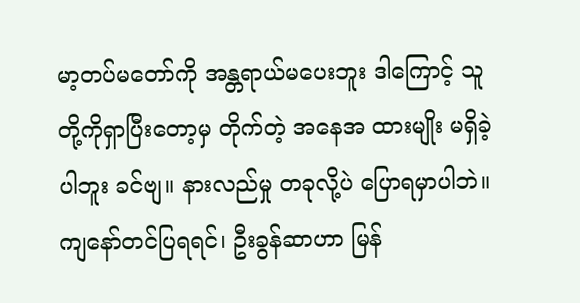မာ့တပ်မတော်ကို အန္တရာယ်မပေးဘူး ဒါကြောင့် သူတို့ကိုရှာပြီးတော့မှ တိုက်တဲ့ အနေအ ထားမျိုး မရှိခဲ့ပါဘူး ခင်ဗျ။ နားလည်မှု တခုလို့ပဲ ပြောရမှာပါဘဲ။ ကျနော်တင်ပြရရင်၊ ဦးခွန်ဆာဟာ မြန်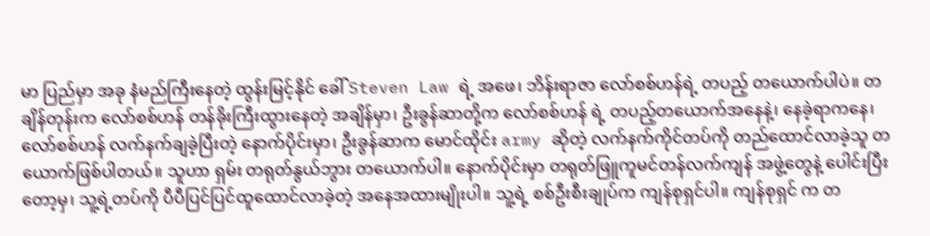မာ ပြည်မှာ အခု နံမည်ကြီးနေတဲ့ ထွန်းမြင့်နိုင် ခေါ် Steven Law ရဲ့ အဖေ၊ ဘိန်းရာဇာ လော်စစ်ဟန်ရဲ့ တပည့် တယောက်ပါပဲ။ တချိန်တုန်းက လော်စစ်ဟန် တန်ခိုးကြီးထွားနေတဲ့ အချိန်မှာ၊ ဦးခွန်ဆာတို့က လော်စစ်ဟန် ရဲ့ တပည့်တယောက်အနေနဲ့၊ နေခဲ့ရာကနေ၊ လော်စစ်ဟန် လက်နက်ချခဲ့ပြီးတဲ့ နောက်ပိုင်းမှာ၊ ဦးခွန်ဆာက မောင်ထိုင်း army ဆိုတဲ့ လက်နက်ကိုင်တပ်ကို တည်ထောင်လာခဲ့သူ တယောက်ဖြစ်ပါတယ်။ သူဟာ ရှမ်း တရုတ်နွယ်ဘွား တယောက်ပါ။ နောက်ပိုင်းမှာ တရုတ်ဖြူကူမင်တန်လက်ကျန် အဖွဲ့တွေနဲ့ ပေါင်းပြီးတော့မှ၊ သူ့ရဲ့တပ်ကို ပီပီပြင်ပြင်ထူထောင်လာခဲ့တဲ့ အနေအထားမျိုးပါ။ သူ့ရဲ့ စစ်ဦးစီးချုပ်က ကျန်စုရှင်ပါ။ ကျန်စုရှင် က တ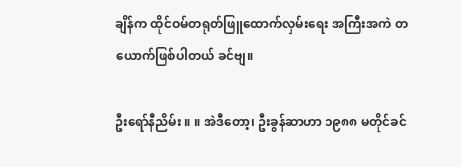ချိန်က ထိုင်ဝမ်တရုတ်ဖြူထောက်လှမ်းရေး အကြီးအကဲ တယောက်ဖြစ်ပါတယ် ခင်ဗျ။

ဦးရော်နီညိမ်း ။ ။ အဲဒီတော့၊ ဦးခွန်ဆာဟာ ၁၉၈၈ မတိုင်ခင်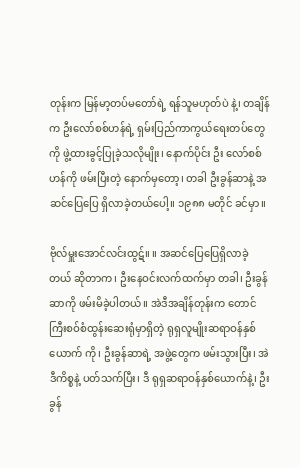တုန်းက မြန်မာ့တပ်မတော်ရဲ့ ရန်သူမဟုတ်ပဲ နဲ့၊ တချိန်က ဦးလော်စစ်ဟန်ရဲ့ ရှမ်းပြည်ကာကွယ်ရေးတပ်တွေကို ဖွဲ့ထားခွင့်ပြုခဲ့သလိုမျိုး၊ နောက်ပိုင်း ဦး လော်စစ်ဟန်ကို ဖမ်းပြီးတဲ့ နောက်မှတော့၊ တခါ ဦးခွန်ဆာနဲ့ အဆင်ပြေပြေ ရှိလာခဲ့တယ်ပေါ့။ ၁၉၈၈ မတိုင် ခင်မှာ။

ဗိုလ်မှူးအောင်လင်းထွဋ်။ ။ အဆင်ပြေပြေရှိလာခဲ့တယ် ဆိုတာက၊ ဦးနေဝင်းလက်ထက်မှာ တခါ၊ ဦးခွန် ဆာကို ဖမ်းမိခဲ့ပါတယ်။ အဲဒီအချိန်တုန်းက တောင်ကြီးစဝ်စံထွန်းဆေးရုံမှာရှိတဲ့ ရုရှလူမျိုးဆရာဝန်နှစ်ယောက် ကို၊ ဦးခွန်ဆာရဲ့ အဖွဲ့တွေက ဖမ်းသွားပြီး၊ အဲဒီကိစ္စနဲ့ ပတ်သက်ပြီး၊ ဒီ ရုရှဆရာဝန်နှစ်ယောက်နဲ့၊ ဦးခွန်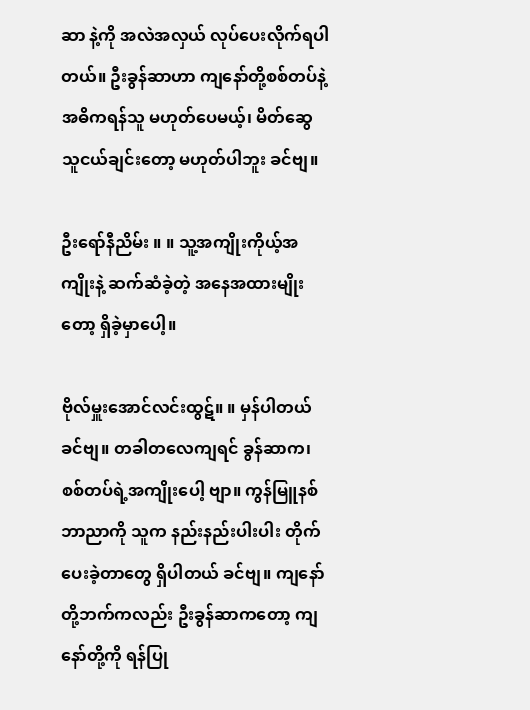ဆာ နဲ့ကို အလဲအလှယ် လုပ်ပေးလိုက်ရပါတယ်။ ဦးခွန်ဆာဟာ ကျနော်တို့စစ်တပ်နဲ့ အဓိကရန်သူ မဟုတ်ပေမယ့်၊ မိတ်ဆွေသူငယ်ချင်းတော့ မဟုတ်ပါဘူး ခင်ဗျ။

ဦးရော်နီညိမ်း ။ ။ သူ့အကျိုးကိုယ့်အကျိုးနဲ့ ဆက်ဆံခဲ့တဲ့ အနေအထားမျိုးတော့ ရှိခဲ့မှာပေါ့။

ဗိုလ်မှူးအောင်လင်းထွဋ်။ ။ မှန်ပါတယ် ခင်ဗျ။ တခါတလေကျရင် ခွန်ဆာက၊ စစ်တပ်ရဲ့အကျိုးပေါ့ ဗျာ။ ကွန်မြူနစ် ဘာညာကို သူက နည်းနည်းပါးပါး တိုက်ပေးခဲ့တာတွေ ရှိပါတယ် ခင်ဗျ။ ကျနော်တို့ဘက်ကလည်း ဦးခွန်ဆာကတော့ ကျနော်တို့ကို ရန်ပြု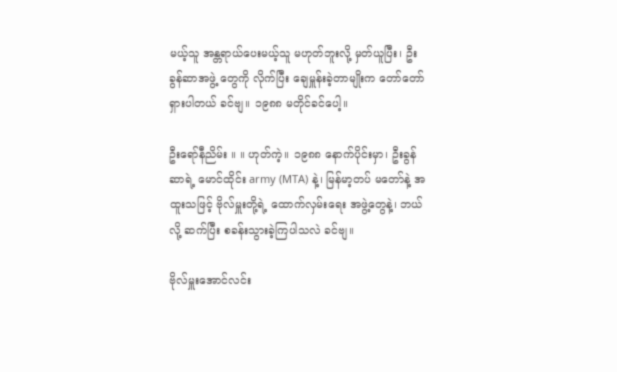မယ့်သူ အန္တရာယ်ပေးမယ့်သူ မဟုတ်ဘူးလို့ မှတ်ယူပြီး၊ ဦးခွန်ဆာအဖွဲ့ တွေကို လိုက်ပြီး ချေမှူန်းခဲ့တာမျိုးက တော်တော်ရှားပါတယ် ခင်ဗျ။ ၁၉၈၈ မတိုင်ခင်ပေါ့။

ဦးရော်နီညိမ်း ။ ။ ဟုတ်ကဲ့။ ၁၉၈၈ နောက်ပိုင်းမှာ၊ ဦးခွန်ဆာရဲ့ မောင်ထိုင်း army (MTA) နဲ့၊ မြန်မာ့တပ် မတော်နဲ့ အထူးသဖြင့် ဗိုလ်မှူးတို့ရဲ့ ထောက်လှမ်းရေး အဖွဲ့တွေနဲ့၊ ဘယ်လို့ ဆက်ပြီး စခန်းသွားခဲ့ကြပါသလဲ ခင်ဗျ။

ဗိုလ်မှူးအောင်လင်း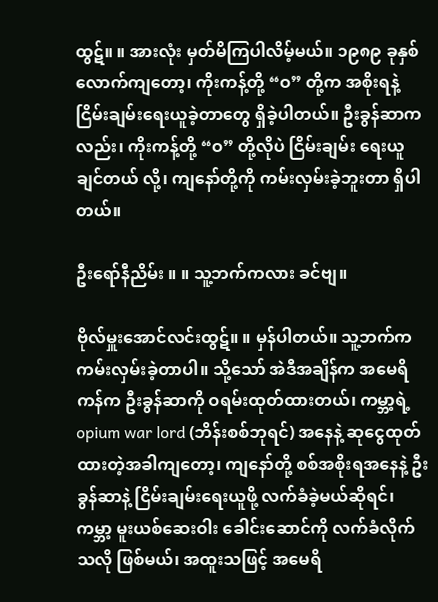ထွဋ်။ ။ အားလုံး မှတ်မိကြပါလိမ့်မယ်။ ၁၉၈၉ ခုနှစ် လောက်ကျတော့၊ ကိုးကန့်တို့ “ဝ” တို့က အစိုးရနဲ့ ငြိမ်းချမ်းရေးယူခဲ့တာတွေ ရှိခဲ့ပါတယ်။ ဦးခွန်ဆာကလည်း၊ ကိုးကန့်တို့ “ဝ” တို့လိုပဲ ငြိမ်းချမ်း ရေးယူချင်တယ် လို့၊ ကျနော်တို့ကို ကမ်းလှမ်းခဲ့ဘူးတာ ရှိပါတယ်။

ဦးရော်နီညိမ်း ။ ။ သူ့ဘက်ကလား ခင်ဗျ။

ဗိုလ်မှူးအောင်လင်းထွဋ်။ ။ မှန်ပါတယ်။ သူ့ဘက်က ကမ်းလှမ်းခဲ့တာပါ။ သို့သော် အဲဒီအချိန်က အမေရိ ကန်က ဦးခွန်ဆာကို ဝရမ်းထုတ်ထားတယ်၊ ကမ္ဘာ့ရဲ့ opium war lord (ဘိန်းစစ်ဘုရင်) အနေနဲ့ ဆုငွေထုတ် ထားတဲ့အခါကျတော့၊ ကျနော်တို့ စစ်အစိုးရအနေနဲ့ ဦးခွန်ဆာနဲ့ ငြိမ်းချမ်းရေးယူဖို့ လက်ခံခဲ့မယ်ဆိုရင်၊ ကမ္ဘာ့ မူးယစ်ဆေးဝါး ခေါင်းဆောင်ကို လက်ခံလိုက်သလို ဖြစ်မယ်၊ အထူးသဖြင့် အမေရိ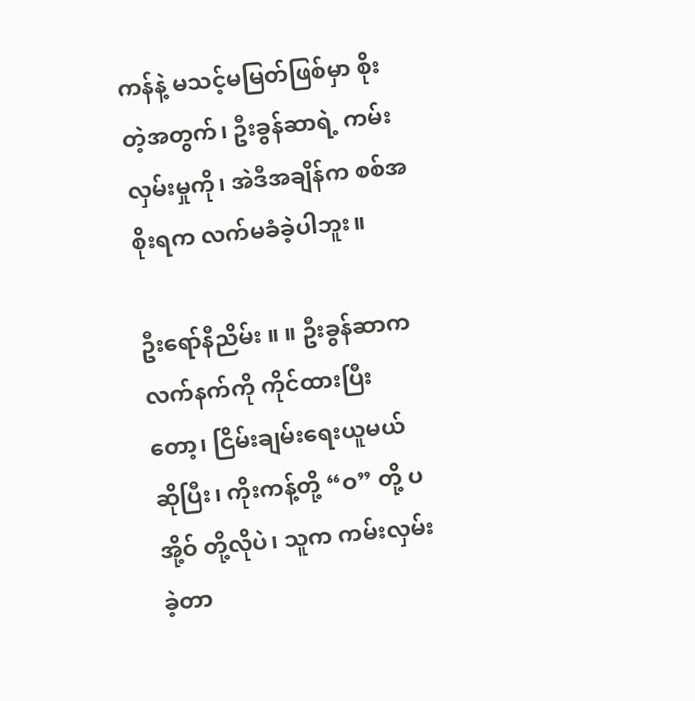ကန်နဲ့ မသင့်မမြတ်ဖြစ်မှာ စိုးတဲ့အတွက်၊ ဦးခွန်ဆာရဲ့ ကမ်းလှမ်းမှုကို၊ အဲဒီအချိန်က စစ်အစိုးရက လက်မခံခဲ့ပါဘူး။

ဦးရော်နီညိမ်း ။ ။ ဦးခွန်ဆာက လက်နက်ကို ကိုင်ထားပြီးတော့၊ ငြိမ်းချမ်းရေးယူမယ် ဆိုပြီး၊ ကိုးကန့်တို့ “ဝ” တို့ ပအို့ဝ် တို့လိုပဲ၊ သူက ကမ်းလှမ်းခဲ့တာ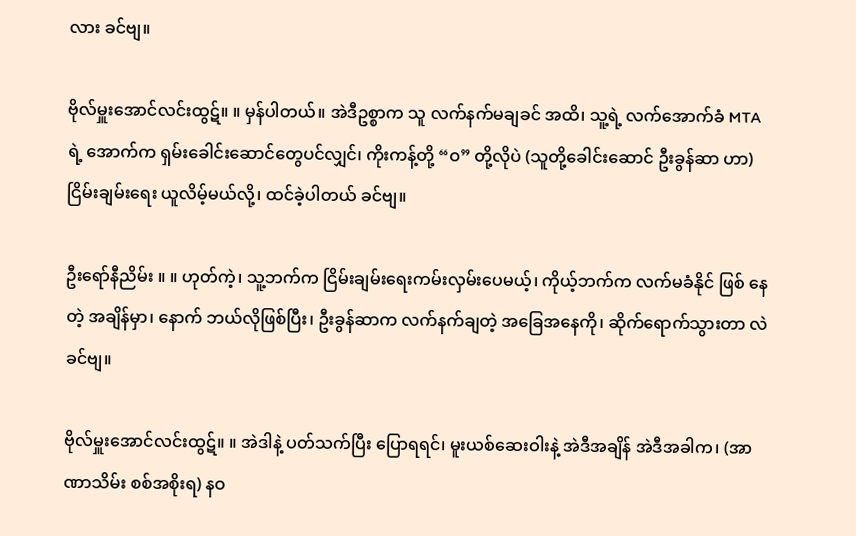လား ခင်ဗျ။

ဗိုလ်မှူးအောင်လင်းထွဋ်။ ။ မှန်ပါတယ်။ အဲဒီဥစ္စာက သူ လက်နက်မချခင် အထိ၊ သူ့ရဲ့ လက်အောက်ခံ MTA ရဲ့ အောက်က ရှမ်းခေါင်းဆောင်တွေပင်လျှင်၊ ကိုးကန့်တို့ “ဝ” တို့လိုပဲ (သူတို့ခေါင်းဆောင် ဦးခွန်ဆာ ဟာ) ငြိမ်းချမ်းရေး ယူလိမ့်မယ်လို့၊ ထင်ခဲ့ပါတယ် ခင်ဗျ။

ဦးရော်နီညိမ်း ။ ။ ဟုတ်ကဲ့၊ သူ့ဘက်က ငြိမ်းချမ်းရေးကမ်းလှမ်းပေမယ့်၊ ကိုယ့်ဘက်က လက်မခံနိုင် ဖြစ် နေတဲ့ အချိန်မှာ၊ နောက် ဘယ်လိုဖြစ်ပြီး၊ ဦးခွန်ဆာက လက်နက်ချတဲ့ အခြေအနေကို၊ ဆိုက်ရောက်သွားတာ လဲ ခင်ဗျ။

ဗိုလ်မှူးအောင်လင်းထွဋ်။ ။ အဲဒါနဲ့ ပတ်သက်ပြီး ပြောရရင်၊ မူးယစ်ဆေးဝါးနဲ့ အဲဒီအချိန် အဲဒီအခါက၊ (အာ ဏာသိမ်း စစ်အစိုးရ) နဝ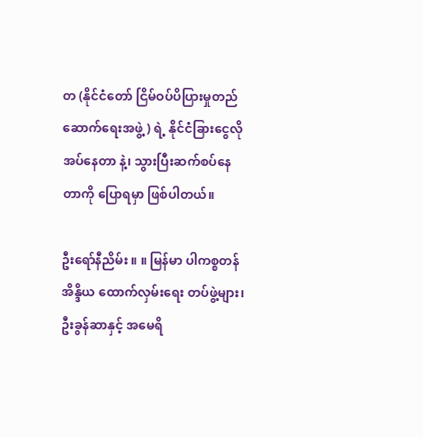တ (နိုင်ငံတော် ငြိမ်ဝပ်ပိပြားမှုတည်ဆောက်ရေးအဖွဲ့) ရဲ့ နိုင်ငံခြားငွေလိုအပ်နေတာ နဲ့၊ သွားပြီးဆက်စပ်နေတာကို ပြောရမှာ ဖြစ်ပါတယ်။

ဦးရော်နီညိမ်း ။ ။ မြန်မာ ပါကစ္စတန် အိန္ဒိယ ထောက်လှမ်းရေး တပ်ဖွဲ့များ၊ ဦးခွန်ဆာနှင့် အမေရိ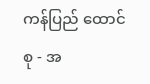ကန်ပြည် ထောင်စု - အ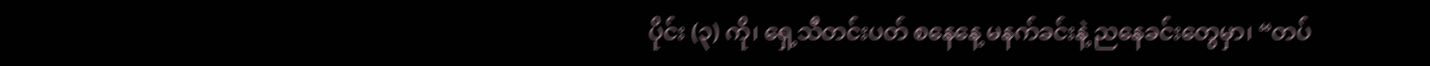ပိုင်း (၃) ကို၊ ရှေ့သီတင်းပတ် စနေနေ့ မနက်ခင်းနဲ့ ညနေခင်းတွေမှာ၊ “တပ်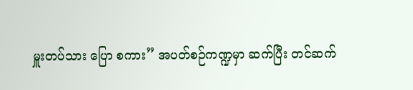မှူးတပ်သား ပြော စကား” အပတ်စဉ်ကဏ္ဍမှာ ဆက်ပြီး တင်ဆက်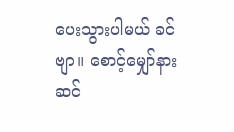ပေးသွားပါမယ် ခင်ဗျာ။ စောင့်မျှော်နားဆင်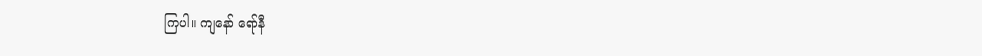ကြပါ။ ကျနော် ရော်နီ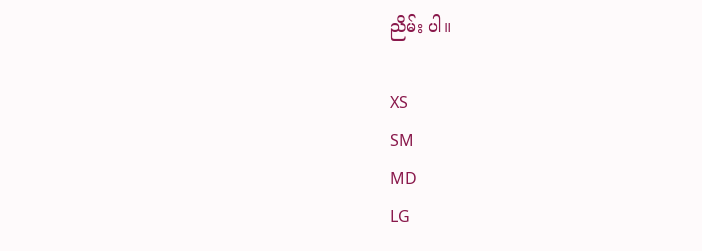ညိမ်း ပါ။

XS
SM
MD
LG